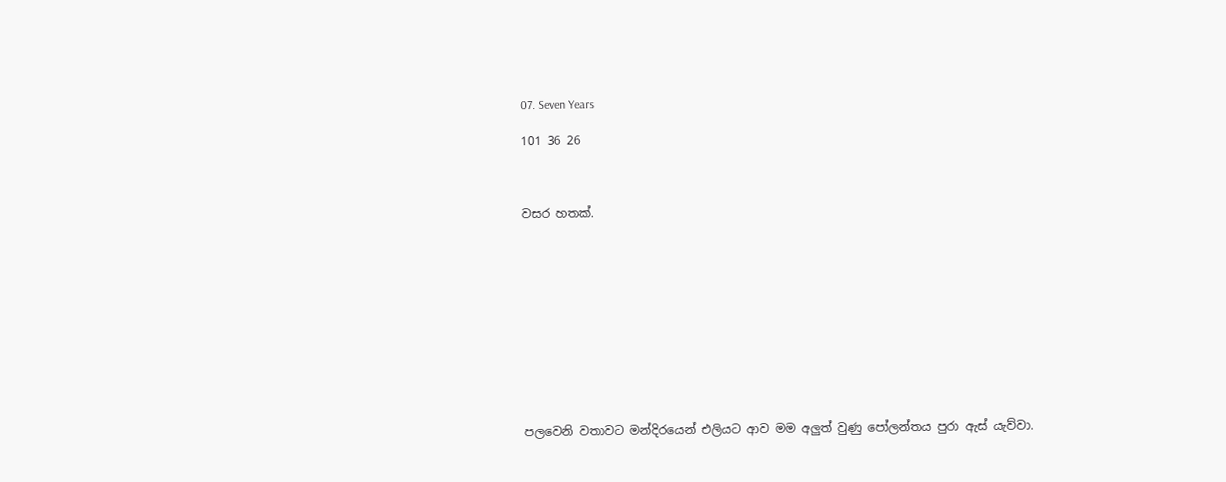07. Seven Years

101 36 26



වසර හතක්.











පලවෙනි වතාවට මන්දිරයෙන් එලියට ආව මම අලුත් වුණු පෝලන්තය පුරා ඇස් යැව්වා.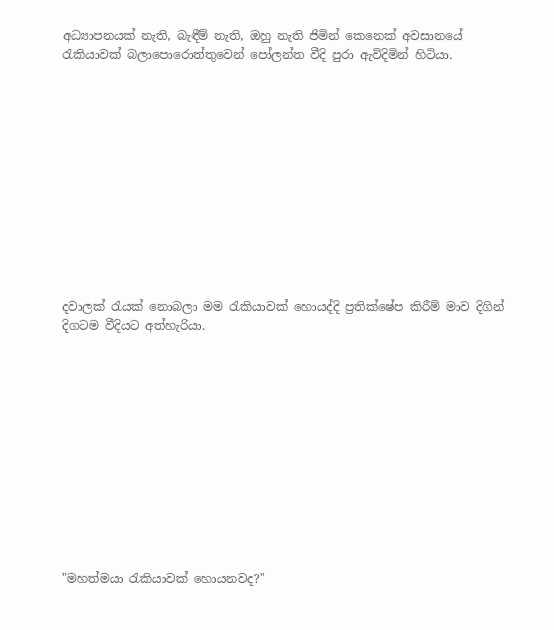අධ්‍යාපනයක් නැති, බැඳීම් නැති, ඔහු නැති ජිමින් කෙනෙක් අවසානයේ රැකියාවක් බලාපොරොත්තුවෙන් පෝලන්ත වීදි පුරා ඇවිදිමින් හිටියා.












දවාලක් රැයක් නොබලා මම රැකියාවක් හොයද්දි ප්‍රතික්ෂේප කිරීම් මාව දිගින් දිගටම වීදියට අත්හැරියා.












"මහත්මයා රැකියාවක් හොයනවද?"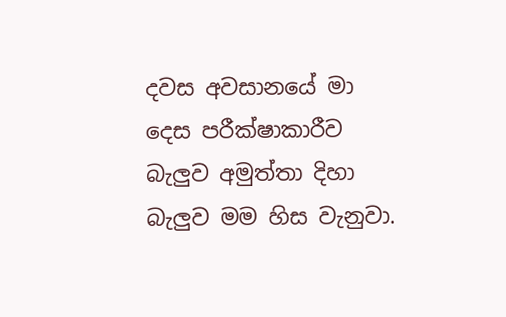දවස අවසානයේ මා දෙස පරීක්ෂාකාරීව බැලුව අමුත්තා දිහා බැලුව මම හිස වැනුවා.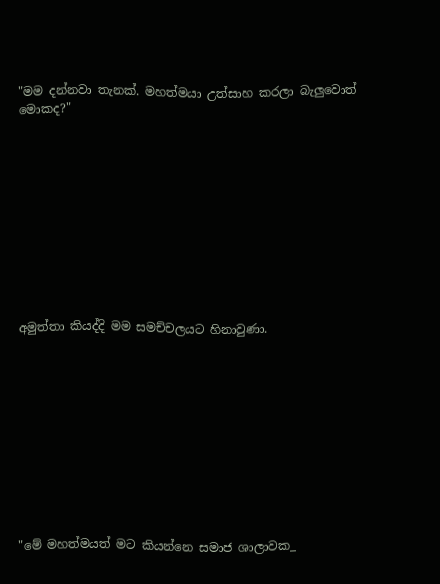"මම දන්නවා තැනක්. මහත්මයා උත්සාහ කරලා බැලුවොත් මොකද?"











අමුත්තා කියද්දි මම සමච්චලයට හිනාවුණා.











"මේ මහත්මයත් මට කියන්නෙ සමාජ ශාලාවක_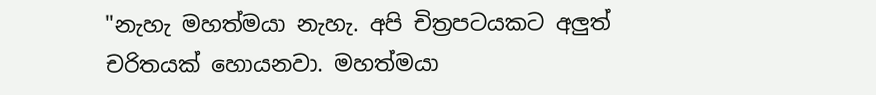"නැහැ මහත්මයා නැහැ. අපි චිත්‍රපටයකට අලුත් චරිතයක් හොයනවා. මහත්මයා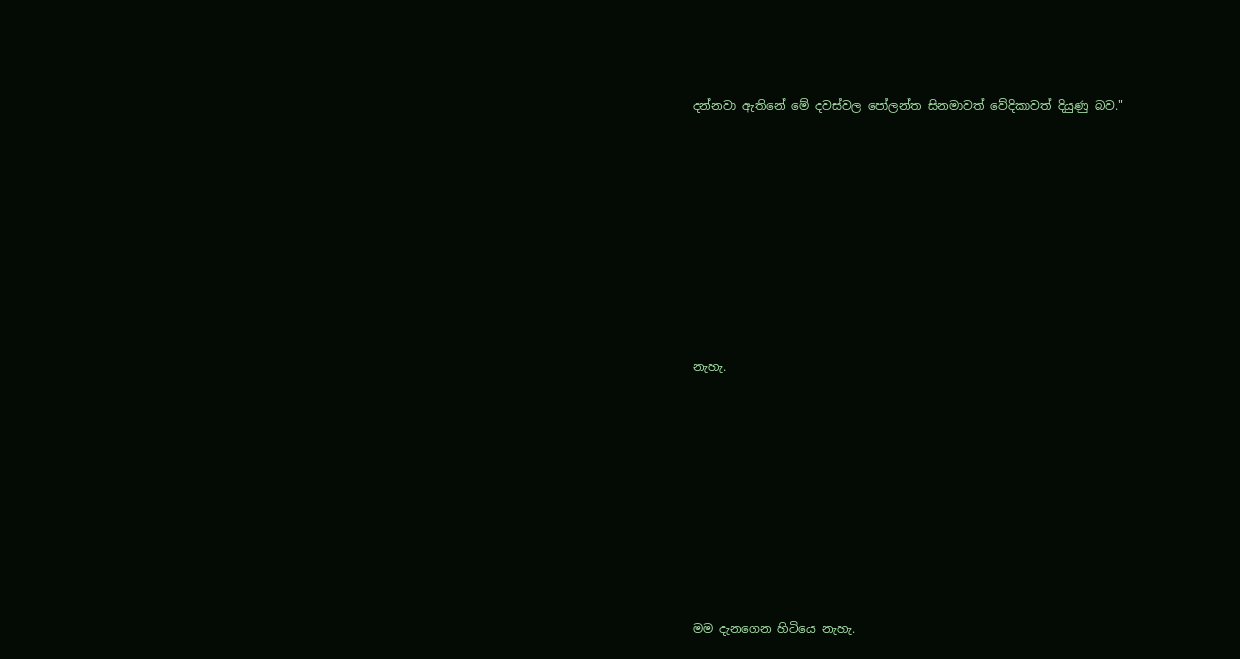දන්නවා ඇතිනේ මේ දවස්වල පෝලන්ත සිනමාවත් වේදිකාවත් දියුණු බව."











නැහැ.











මම දැනගෙන හිටියෙ නැහැ.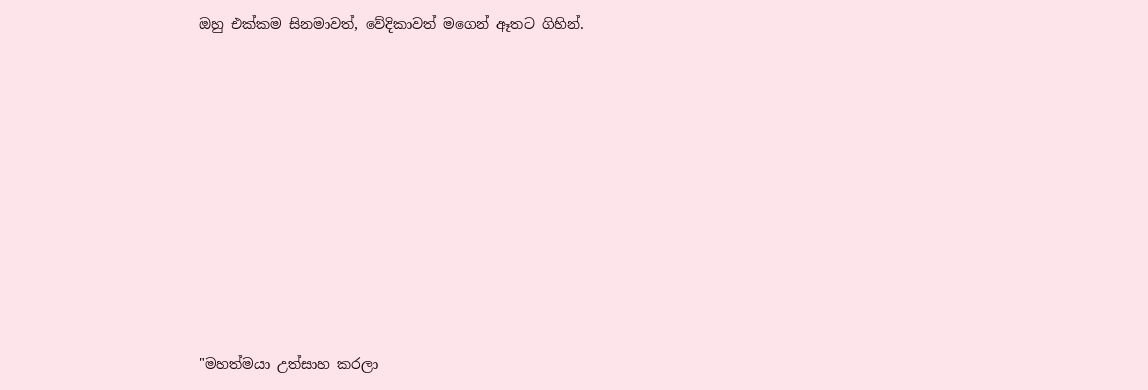ඔහු එක්කම සිනමාවත්, වේදිකාවත් මගෙන් ඈතට ගිහින්.











"මහත්මයා උත්සාහ කරලා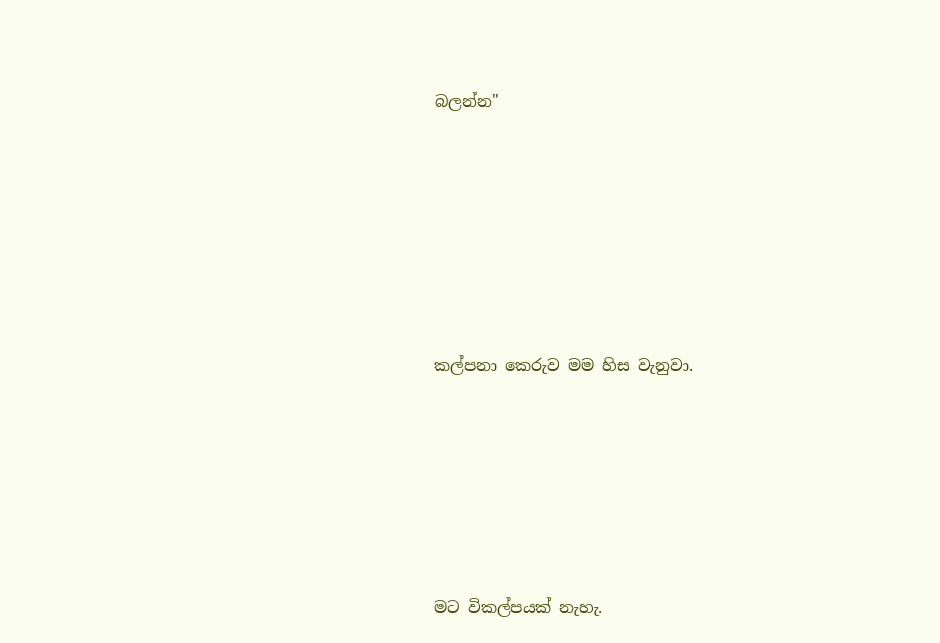බලන්න"











කල්පනා කෙරුව මම හිස වැනුවා.










මට විකල්පයක් නැහැ.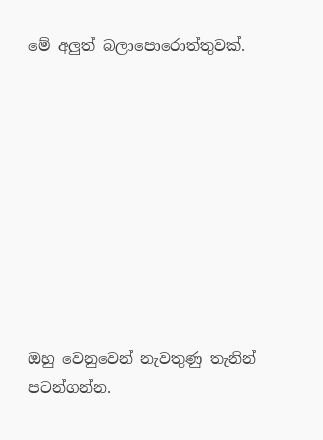මේ අලුත් බලාපොරොත්තුවක්.










ඔහු වෙනුවෙන් නැවතුණු තැනින් පටන්ගන්න.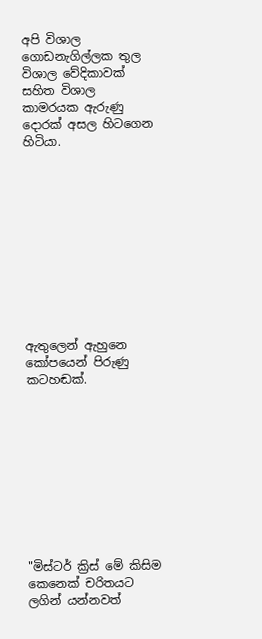අපි විශාල ගොඩනැගිල්ලක තුල විශාල වේදිකාවක් සහිත විශාල කාමරයක ඇරුණු දොරක් අසල හිටගෙන හිටියා.











ඇතුලෙන් ඇහුනෙ කෝපයෙන් පිරුණු කටහඬක්.










"මිස්ටර් ක්‍රිස් මේ කිසිම කෙනෙක් චරිතයට ලගින් යන්නවත්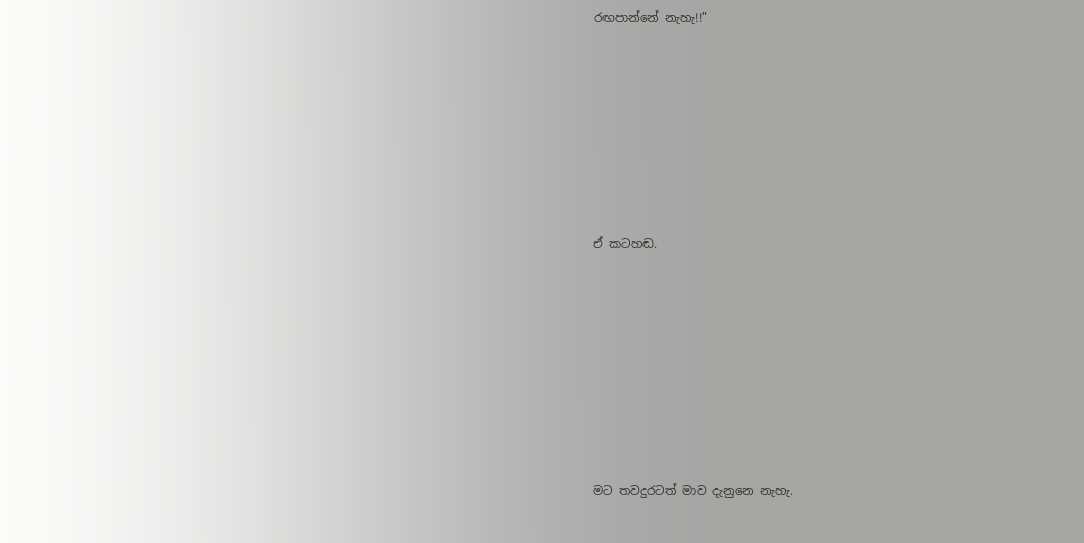රඟපාන්නේ නැහැ!!"










ඒ කටහඬ.











මට තවදුරටත් මාව දැනුනෙ නැහැ.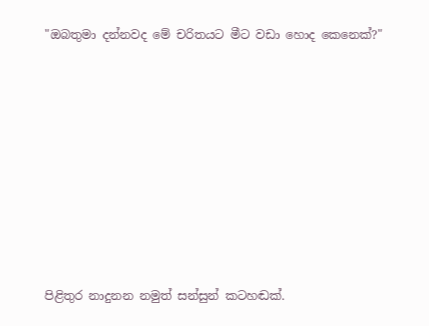"ඔබතුමා දන්නවද මේ චරිතයට මීට වඩා හොද කෙනෙක්?"











පිළිතුර නාදුනන නමුත් සන්සුන් කටහඬක්.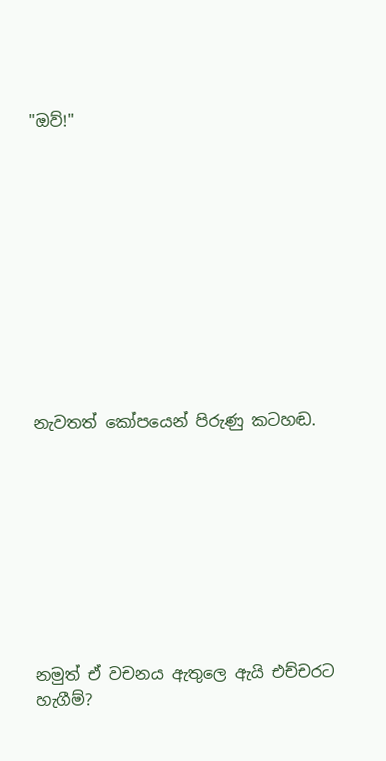"ඔව්!"











නැවතත් කෝපයෙන් පිරුණු කටහඬ.









නමුත් ඒ වචනය ඇතුලෙ ඇයි එච්චරට හැගීම්?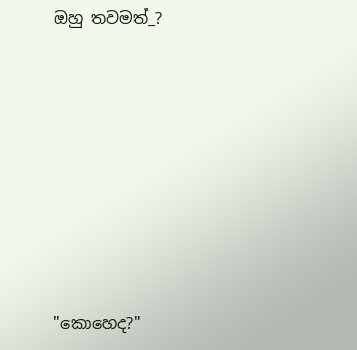ඔහු තවමත්_?










"කොහෙද?"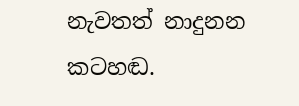නැවතත් නාදුනන කටහඬ.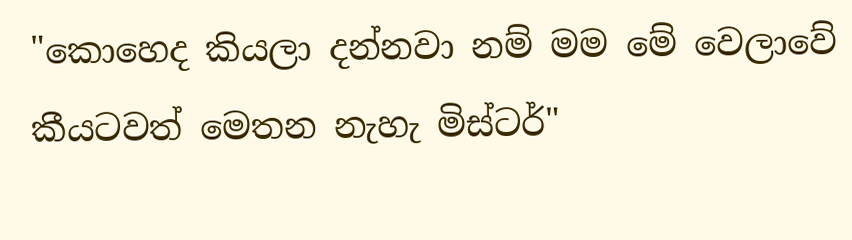"කොහෙද කියලා දන්නවා නම් මම මේ වෙලාවේ කීයටවත් මෙතන නැහැ මිස්ටර්"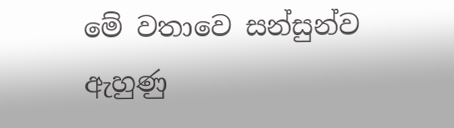මේ වතාවෙ සන්සුන්ව ඇහුණු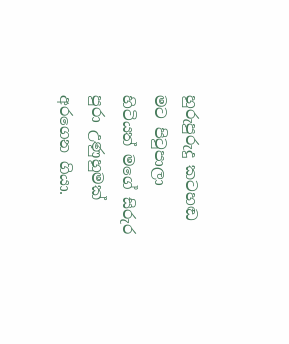හුරුපුරුදු කටහඬ මට පිටුපාලා හිටියත් මගේ සිරුර පුරා උණුහුමක් අරගෙන ගියා.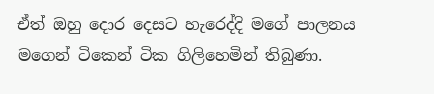ඒත් ඔහු දොර දෙසට හැරෙද්දි මගේ පාලනය මගෙන් ටිකෙන් ටික ගිලිහෙමින් තිබුණා.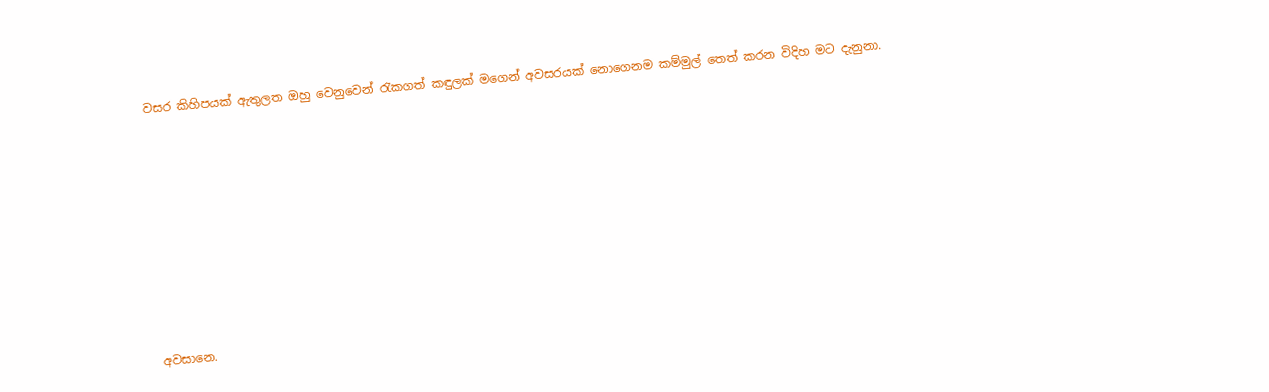වසර කිහිපයක් ඇතුලත ඔහු වෙනුවෙන් රැකගත් කඳුලක් මගෙන් අවසරයක් නොගෙනම කම්මුල් තෙත් කරන විදිහ මට දැනුනා.










අවසානෙ.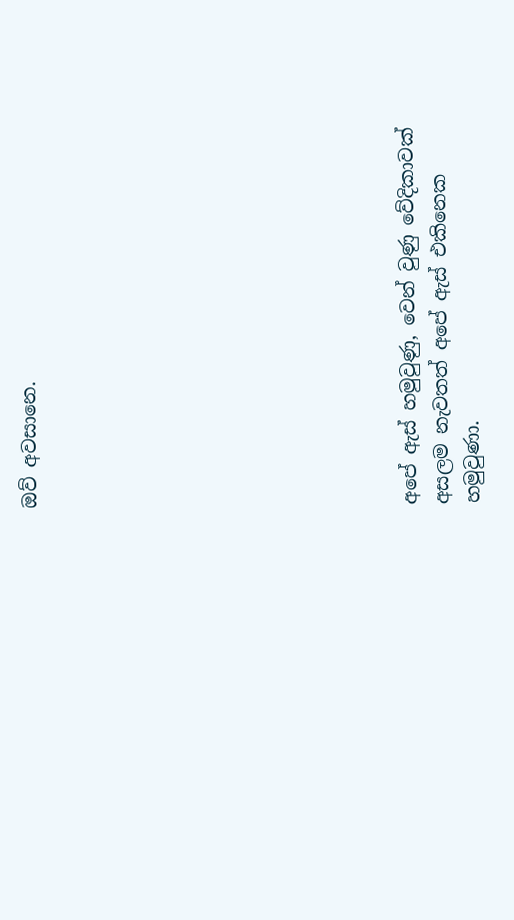ඔව් අවසානෙ.











අපේ ඇස් හමුවුණු, වෙන් වුණු වේදිකාවක් අසලම නැවතත් අපේ ඇස් එකිනෙක හමුවුණා.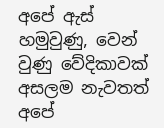අපේ ඇස් හමුවුණු, වෙන් වුණු වේදිකාවක් අසලම නැවතත් අපේ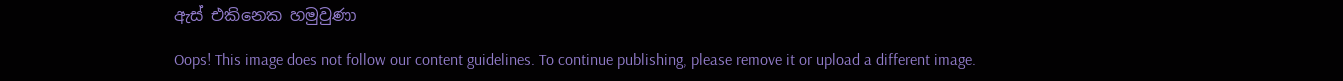ඇස් එකිනෙක හමුවුණා

Oops! This image does not follow our content guidelines. To continue publishing, please remove it or upload a different image.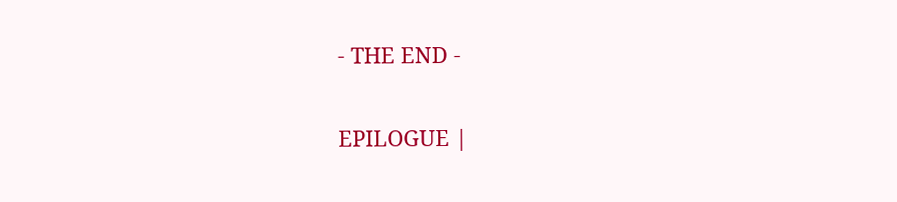- THE END -

EPILOGUE |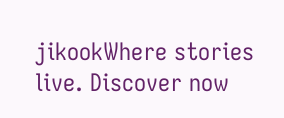jikookWhere stories live. Discover now